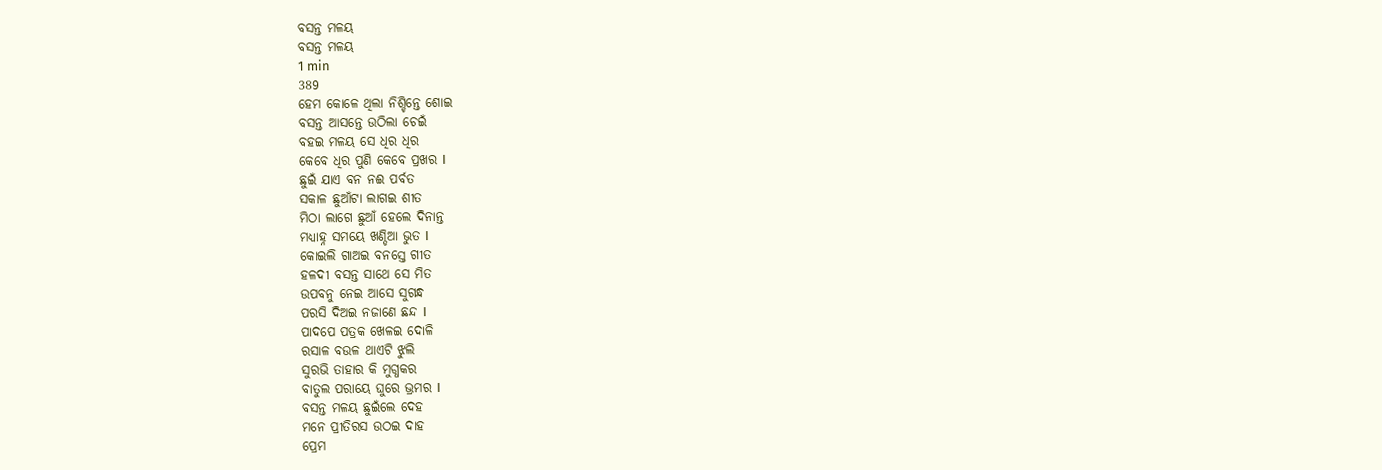ବସନ୍ତ ମଳୟ
ବସନ୍ତ ମଳୟ
1 min
389
ହେମ କୋଳେ ଥିଲା ନିଶ୍ଚିନ୍ତେ ଶୋଇ
ବସନ୍ତ ଆସନ୍ତେ ଉଠିଲା ଚେଇଁ
ବହଇ ମଳୟ ସେ ଧିର ଧିର
କେବେ ଧିର ପୁଣି କେବେ ପ୍ରଖର I
ଛୁଇଁ ଯାଏ ବନ ନଈ ପର୍ବତ
ସକାଳ ଛୁଆଁଟା ଲାଗଇ ଶୀତ
ମିଠା ଲାଗେ ଛୁଆଁ ହେଲେ ଦିନାନ୍ତ
ମଧ୍ୟାହ୍ନ ସମୟେ ଖଣ୍ଡିଆ ଭୁତ I
କୋଇଲି ଗାଅଇ ବନସ୍ତେ ଗୀତ
ହଳଦୀ ବସନ୍ତ ସାଥେ ସେ ମିତ
ଉପବନୁ ନେଇ ଆସେ ସୁଗନ୍ଧ
ପରସି ଦିଅଇ ନଜାଣେ ଛନ୍ଦ I
ପାଦପେ ପତ୍ରକ ଖେଳଇ ଦୋଳି
ରସାଳ ବଉଳ ଥାଏଟି ଝୁଲି
ସୁରଭି ତାହାର କି ମୁଗ୍ଧକର
ବାତୁଲ ପରାୟେ ଘୁରେ ଭ୍ରମର I
ବସନ୍ତ ମଳୟ ଛୁଇଁଲେ ଦେହ
ମନେ ପ୍ରୀତିରସ ଉଠଇ ଦାହ
ପ୍ରେମ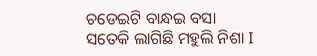ଚଡେଇଟି ବାନ୍ଧଇ ବସା
ସତେକି ଲାଗିଛି ମହୁଲି ନିଶା I